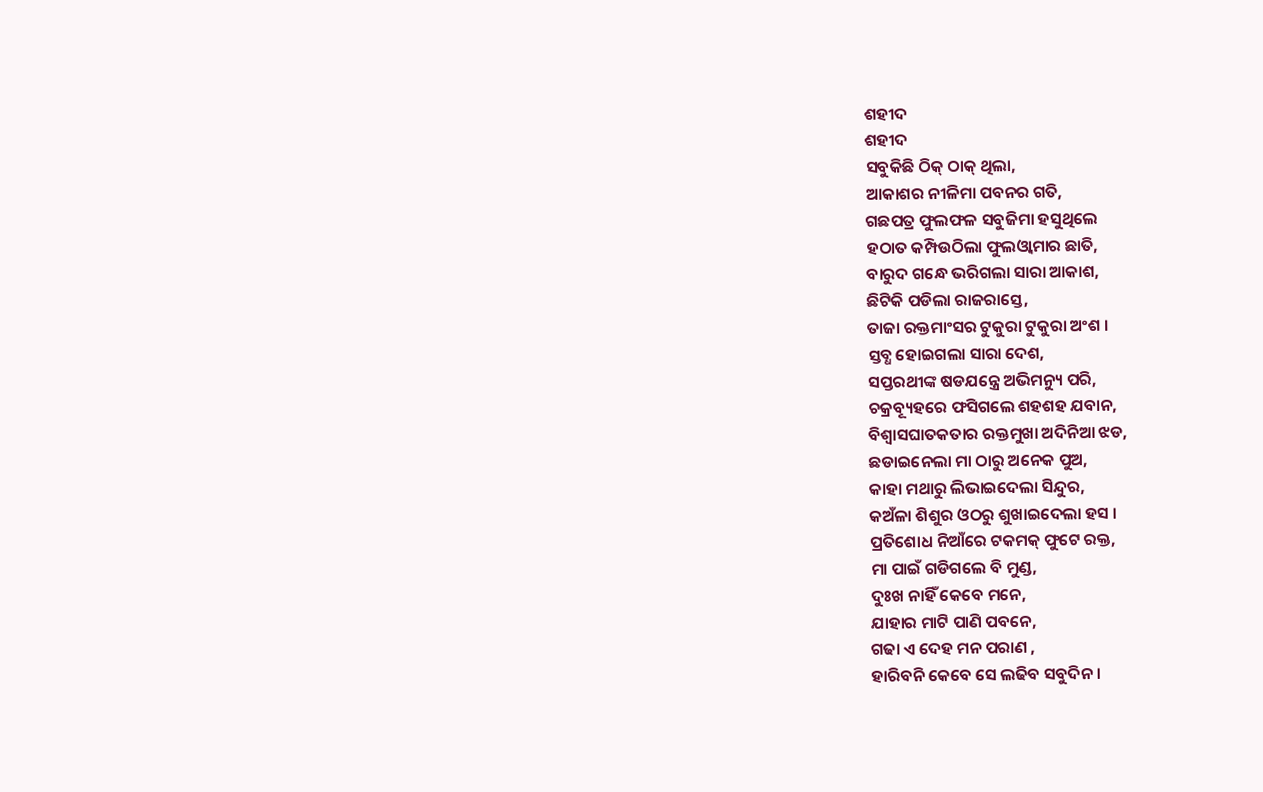ଶହୀଦ
ଶହୀଦ
ସବୁକିଛି ଠିକ୍ ଠାକ୍ ଥିଲା,
ଆକାଶର ନୀଳିମା ପବନର ଗତି,
ଗଛପତ୍ର ଫୁଲଫଳ ସବୁଜିମା ହସୁଥିଲେ
ହଠାତ କମ୍ପିଉଠିଲା ଫୁଲଓ୍ଵାମାର ଛାତି,
ବାରୁଦ ଗନ୍ଧେ ଭରିଗଲା ସାରା ଆକାଶ,
ଛିଟିକି ପଡିଲା ରାଜରାସ୍ତେ,
ତାଜା ରକ୍ତମାଂସର ଟୁକୁରା ଟୁକୁରା ଅଂଶ ।
ସ୍ତବ୍ଧ ହୋଇଗଲା ସାରା ଦେଶ,
ସପ୍ତରଥୀଙ୍କ ଷଡଯନ୍ତ୍ରେ ଅଭିମନ୍ୟୁ ପରି,
ଚକ୍ରବ୍ୟୂହରେ ଫସିଗଲେ ଶହଶହ ଯବାନ,
ବିଶ୍ଵାସଘାତକତାର ରକ୍ତମୁଖା ଅଦିନିଆ ଝଡ,
ଛଡାଇନେଲା ମା ଠାରୁ ଅନେକ ପୁଅ,
କାହା ମଥାରୁ ଲିଭାଇଦେଲା ସିନ୍ଦୁର,
କଅଁଳା ଶିଶୁର ଓଠରୁ ଶୁଖାଇଦେଲା ହସ ।
ପ୍ରତିଶୋଧ ନିଆଁରେ ଟକମକ୍ ଫୁଟେ ରକ୍ତ,
ମା ପାଇଁ ଗଡିଗଲେ ବି ମୁଣ୍ଡ,
ଦୁଃଖ ନାହିଁ କେବେ ମନେ,
ଯାହାର ମାଟି ପାଣି ପବନେ,
ଗଢା ଏ ଦେହ ମନ ପରାଣ ,
ହାରିବନି କେବେ ସେ ଲଢିବ ସବୁଦିନ ।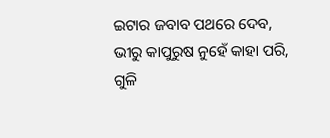ଇଟାର ଜବାବ ପଥରେ ଦେବ,
ଭୀରୁ କାପୁରୁଷ ନୁହେଁ କାହା ପରି,
ଗୁଳି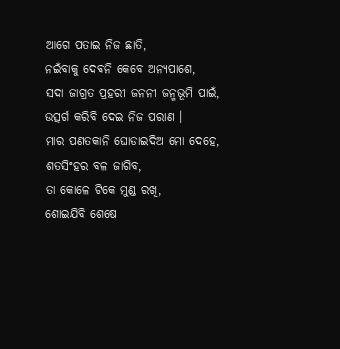ଆଗେ ପତାଇ ନିଜ ଛାତି,
ନଇଁବାକୁ ଦେଵନି କେବେ ଅନ୍ୟପାଶେ,
ସଦା ଜାଗ୍ରତ ପ୍ରହରୀ ଜନନୀ ଜନ୍ମଭୂମି ପାଇଁ,
ଉତ୍ସର୍ଗ କରିବି ଦେଇ ନିଜ ପରାଣ ।
ମାର ପଣତକାନି ଘୋଡାଇଦିଅ ମୋ ଦେହେ,
ଶତସିଂହର ବଳ ଜାଗିବ,
ତା କୋଳେ ଟିକେ ମୁଣ୍ଡ ରଖି,
ଶୋଇଯିବି ଶେଷେ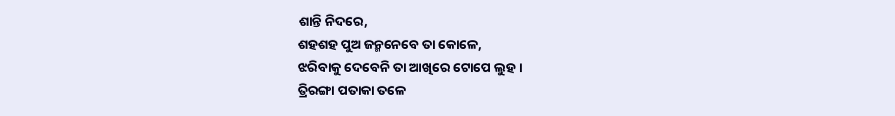ଶାନ୍ତି ନିଦରେ,
ଶହଶହ ପୁଅ ଜନ୍ମନେବେ ତା କୋଳେ,
ଝରିବାକୁ ଦେବେନି ତା ଆଖିରେ ଟୋପେ ଲୁହ ।
ତ୍ରିରଙ୍ଗା ପତାକା ତଳେ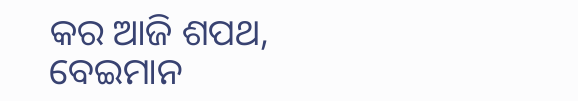କର ଆଜି ଶପଥ,
ବେଇମାନ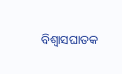ବିଶ୍ଵାସଘାତକ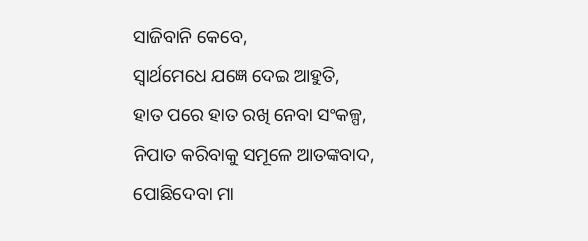ସାଜିବାନି କେବେ,
ସ୍ଵାର୍ଥମେଧେ ଯଜ୍ଞେ ଦେଇ ଆହୁତି,
ହାତ ପରେ ହାତ ରଖି ନେବା ସଂକଳ୍ପ,
ନିପାତ କରିବାକୁ ସମୂଳେ ଆତଙ୍କବାଦ,
ପୋଛିଦେବା ମା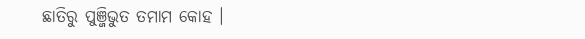ଛାତିରୁ ପୁଞ୍ଜିଭୁତ ତମାମ କୋହ ।